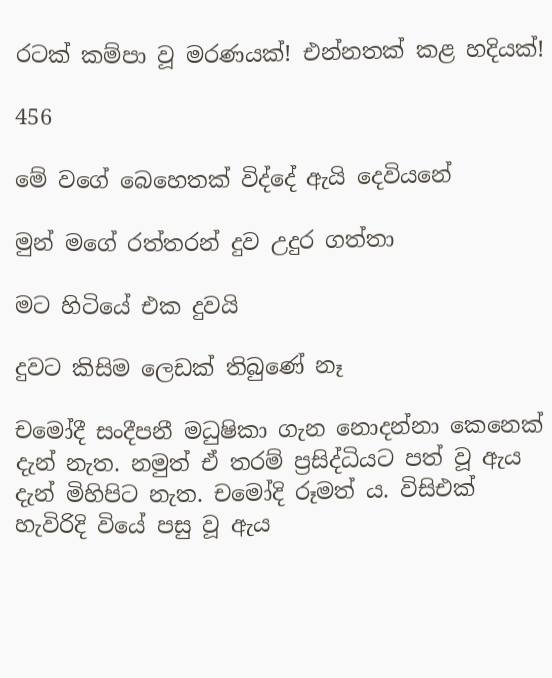රටක් කම්පා වූ මරණයක්! එන්නතක් කළ හදියක්!

456

මේ වගේ බෙහෙතක් විද්දේ ඇයි දෙවියනේ

මුන් මගේ රත්තරන් දුව උදුර ගත්තා

මට හිටියේ එක දුවයි

දුවට කිසිම ලෙඩක් තිබුණේ නෑ

චමෝදී සංදීපනී මධුෂිකා ගැන නොදන්නා කෙනෙක් දැන් නැත. නමුත් ඒ තරම් ප්‍රසිද්ධියට පත් වූ ඇය දැන් මිහිපිට නැත. චමෝදි රූමත් ය. විසිඑක් හැවිරිදි වියේ පසු වූ ඇය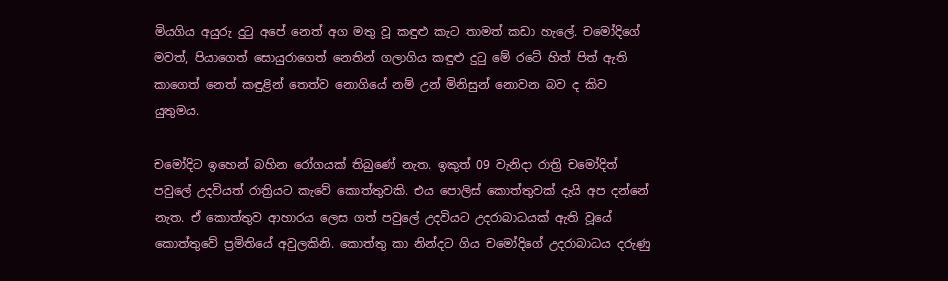මියගිය අයුරු දුටු අපේ නෙත් අග මතු වූ කඳුළු කැට තාමත් කඩා හැලේ. චමෝදිගේ මවත්, පියාගෙත් සොයුරාගෙත් නෙතින් ගලාගිය කඳුළු දුටු මේ රටේ හිත් පිත් ඇති කාගෙත් නෙත් කඳුළින් තෙත්ව නොගියේ නම් උන් මිනිසුන් නොවන බව ද කිව යුතුමය.

චමෝදිට ඉහෙන් බහින රෝගයක් තිබුණේ නැත. ඉකුත් 09 වැනිදා රාත්‍රි චමෝදිත් පවුලේ උදවියත් රාත්‍රියට කැවේ කොත්තුවකි. එය පොලිස් කොත්තුවක් දැයි අප දන්නේ නැත. ඒ කොත්තුව ආහාරය ලෙස ගත් පවුලේ උදවියට උදරාබාධයක් ඇති වූයේ කොත්තුවේ ප්‍රමිතියේ අවුලකිනි. කොත්තු කා නින්දට ගිය චමෝදිගේ උදරාබාධය දරුණු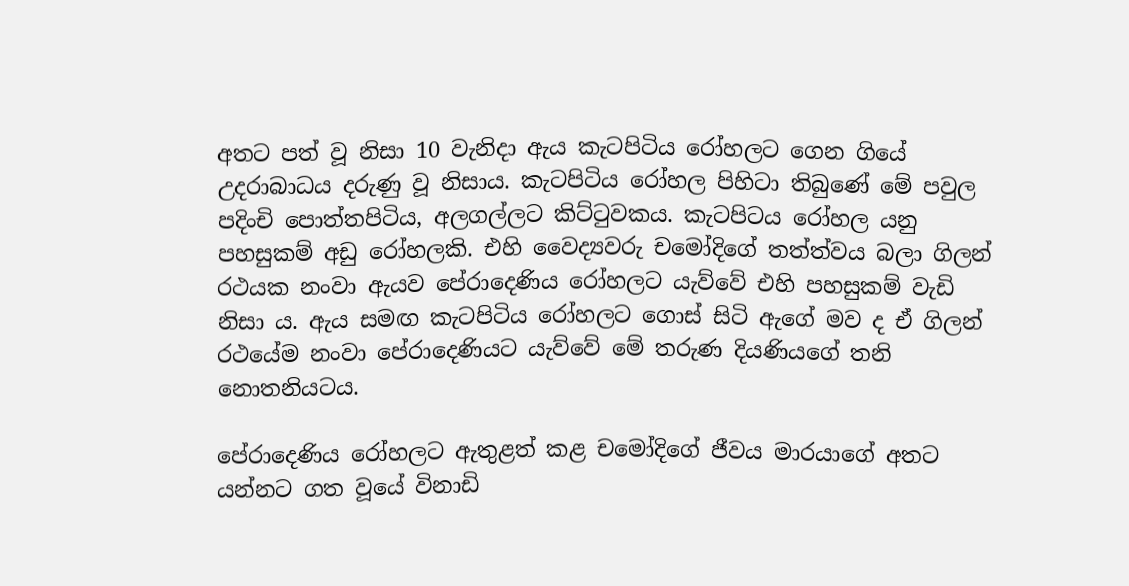අතට පත් වූ නිසා 10 වැනිදා ඇය කැටපිටිය රෝහලට ගෙන ගියේ උදරාබාධය දරුණු වූ නිසාය. කැටපිටිය රෝහල පිහිටා තිබුණේ මේ පවුල පදිංචි පොත්තපිටිය, අලගල්ලට කිට්ටුවකය. කැටපිටය රෝහල යනු පහසුකම් අඩු රෝහලකි. එහි වෛද්‍යවරු චමෝදිගේ තත්ත්වය බලා ගිලන් රථයක නංවා ඇයව පේරාදෙණිය රෝහලට යැව්වේ එහි පහසුකම් වැඩි නිසා ය. ඇය සමඟ කැටපිටිය රෝහලට ගොස් සිටි ඇගේ මව ද ඒ ගිලන් රථයේම නංවා පේරාදෙණියට යැව්වේ මේ තරුණ දියණියගේ තනි නොතනියටය.

පේරාදෙණිය රෝහලට ඇතුළත් කළ චමෝදිගේ ජීවය මාරයාගේ අතට යන්නට ගත වූයේ විනාඩි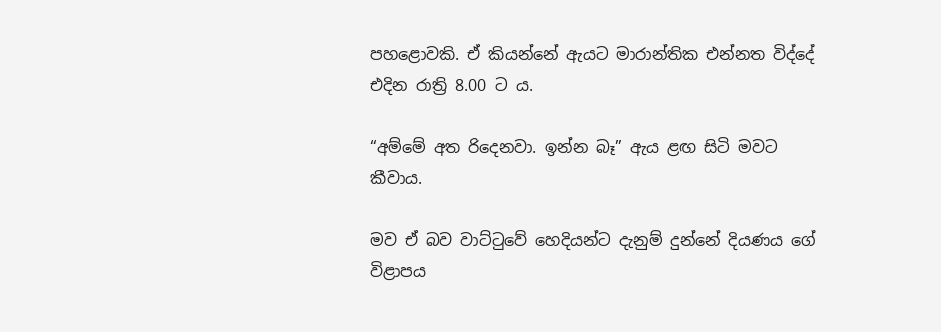පහළොවකි. ඒ කියන්නේ ඇයට මාරාන්තික එන්නත විද්දේ එදින රාත්‍රි 8.00 ට ය.

“අම්මේ අත රිදෙනවා. ඉන්න බෑ” ඇය ළඟ සිටි මවට කීවාය.

මව ඒ බව වාට්ටුවේ හෙදියන්ට දැනුම් දුන්නේ දියණය ගේ විළාපය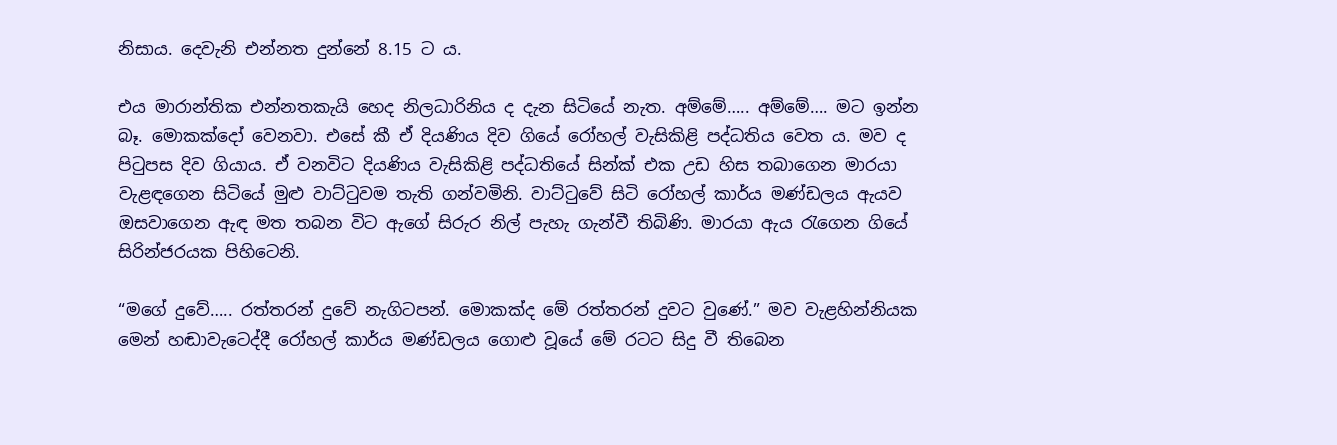නිසාය. දෙවැනි එන්නත දුන්නේ 8.15 ට ය.

එය මාරාන්තික එන්නතකැයි හෙද නිලධාරිනිය ද දැන සිටියේ නැත. අම්මේ….. අම්මේ…. මට ඉන්න බෑ. මොකක්දෝ වෙනවා. එසේ කී ඒ දියණිය දිව ගියේ රෝහල් වැසිකිළි පද්ධතිය වෙත ය. මව ද පිටුපස දිව ගියාය. ඒ වනවිට දියණිය වැසිකිළි පද්ධතියේ සින්ක් එක උඩ හිස තබාගෙන මාරයා වැළඳගෙන සිටියේ මුළු වාට්ටුවම තැති ගන්වමිනි. වාට්ටුවේ සිටි රෝහල් කාර්ය මණ්ඩලය ඇයව ඔසවාගෙන ඇඳ මත තබන විට ඇගේ සිරුර නිල් පැහැ ගැන්වී තිබිණි. මාරයා ඇය රැගෙන ගියේ සිරින්ජරයක පිහිටෙනි.

“මගේ දුවේ….. රත්තරන් දුවේ නැගිටපන්. මොකක්ද මේ රත්තරන් දුවට වුණේ.” මව වැළහින්නියක මෙන් හඬාවැටෙද්දී රෝහල් කාර්ය මණ්ඩලය ගොළු වූයේ මේ රටට සිදු වී තිබෙන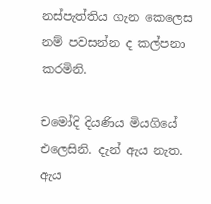නස්පැත්තිය ගැන කෙලෙස නම් පවසන්න ද කල්පනා කරමිනි.

චමෝදි දියණිය මියගියේ එලෙසිනි. දැන් ඇය නැත. ඇය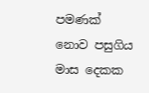පමණක් නොව පසුගිය මාස දෙකක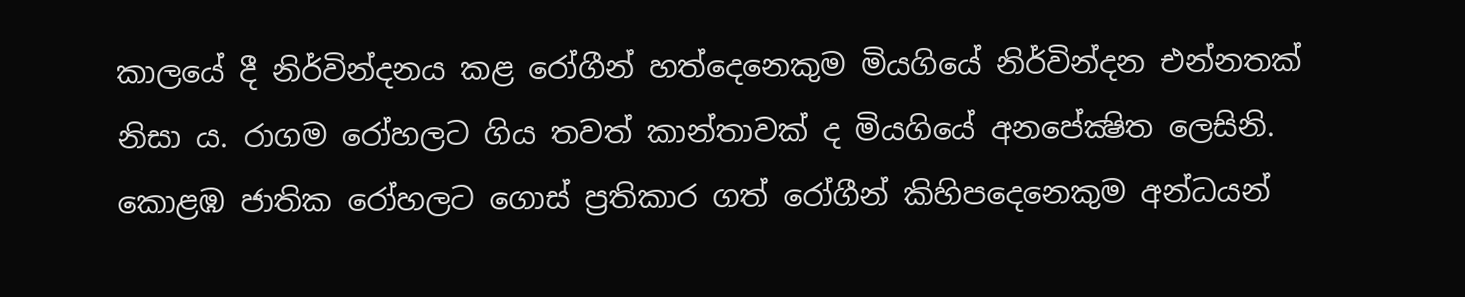කාලයේ දී නිර්වින්දනය කළ රෝගීන් හත්දෙනෙකුම මියගියේ නිර්වින්දන එන්නතක් නිසා ය. රාගම රෝහලට ගිය තවත් කාන්තාවක් ද මියගියේ අනපේක්‍ෂිත ලෙසිනි. කොළඹ ජාතික රෝහලට ගොස් ප්‍රතිකාර ගත් රෝගීන් කිහිපදෙනෙකුම අන්ධයන්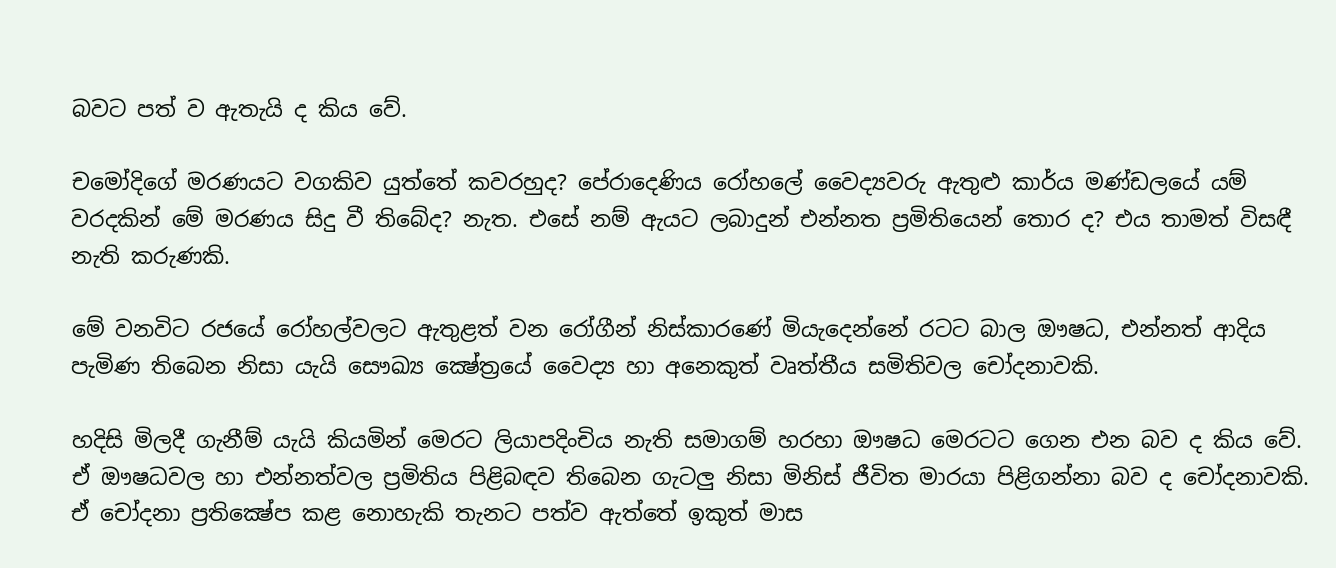බවට පත් ව ඇතැයි ද කිය වේ.

චමෝදිගේ මරණයට වගකිව යුත්තේ කවරහුද? පේරාදෙණිය රෝහලේ වෛද්‍යවරු ඇතුළු කාර්ය මණ්ඩලයේ යම් වරදකින් මේ මරණය සිදු වී තිබේද? නැත. එසේ නම් ඇයට ලබාදුන් එන්නත ප්‍රමිතියෙන් තොර ද? එය තාමත් විසඳී නැති කරුණකි.

මේ වනවිට රජයේ රෝහල්වලට ඇතුළත් වන රෝගීන් නිස්කාරණේ මියැදෙන්නේ රටට බාල ඖෂධ, එන්නත් ආදිය පැමිණ තිබෙන නිසා යැයි සෞඛ්‍ය ක්‍ෂේත්‍රයේ වෛද්‍ය හා අනෙකුත් වෘත්තීය සමිතිවල චෝදනාවකි.

හදිසි මිලදී ගැනීම් යැයි කියමින් මෙරට ලියාපදිංචිය නැති සමාගම් හරහා ඖෂධ මෙරටට ගෙන එන බව ද කිය වේ. ඒ ඖෂධවල හා එන්නත්වල ප්‍රමිතිය පිළිබඳව තිබෙන ගැටලු නිසා මිනිස් ජීවිත මාරයා පිළිගන්නා බව ද චෝදනාවකි. ඒ චෝදනා ප්‍රතික්‍ෂේප කළ නොහැකි තැනට පත්ව ඇත්තේ ඉකුත් මාස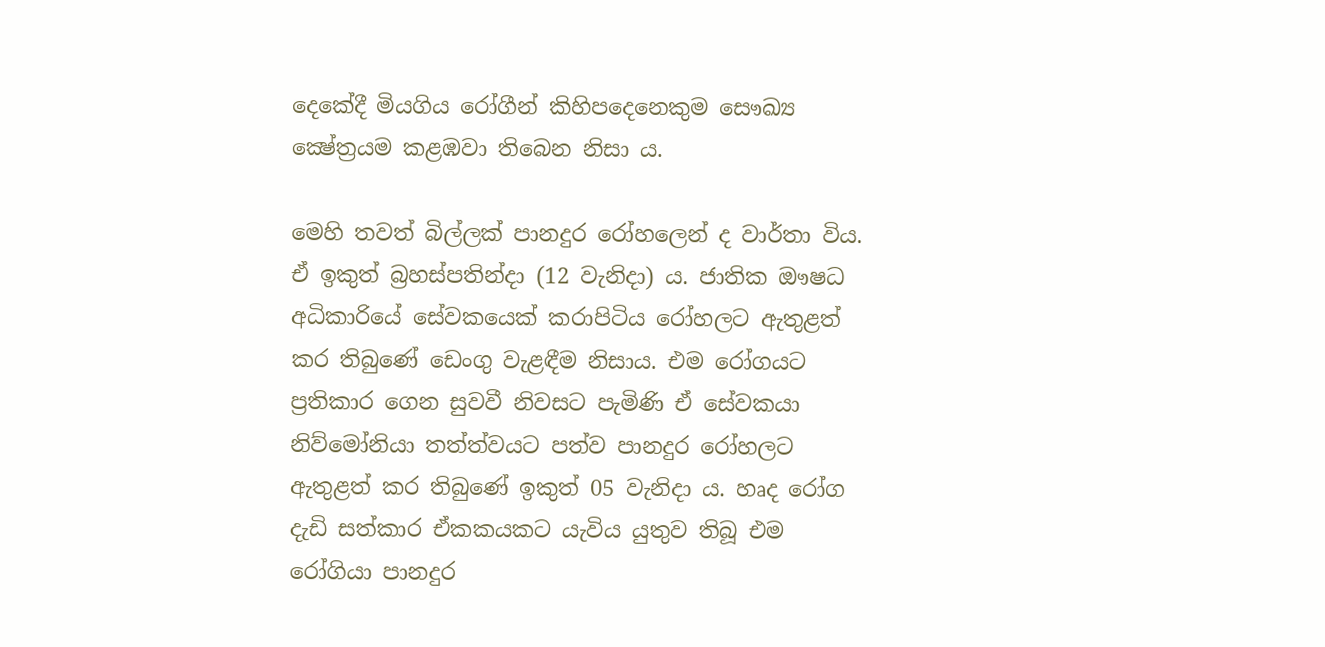දෙකේදී මියගිය රෝගීන් කිහිපදෙනෙකුම සෞඛ්‍ය ක්‍ෂේත්‍රයම කළඹවා තිබෙන නිසා ය.

මෙහි තවත් බිල්ලක් පානදුර රෝහලෙන් ද වාර්තා විය. ඒ ඉකුත් බ්‍රහස්පතින්දා (12 වැනිදා) ය. ජාතික ඖෂධ අධිකාරියේ සේවකයෙක් කරාපිටිය රෝහලට ඇතුළත් කර තිබුණේ ඩෙංගු වැළඳීම නිසාය. එම රෝගයට ප්‍රතිකාර ගෙන සුවවී නිවසට පැමිණි ඒ සේවකයා නිව්මෝනියා තත්ත්වයට පත්ව පානදුර රෝහලට ඇතුළත් කර තිබුණේ ඉකුත් 05 වැනිදා ය. හෘද රෝග දැඩි සත්කාර ඒකකයකට යැවිය යුතුව තිබූ එම රෝගියා පානදුර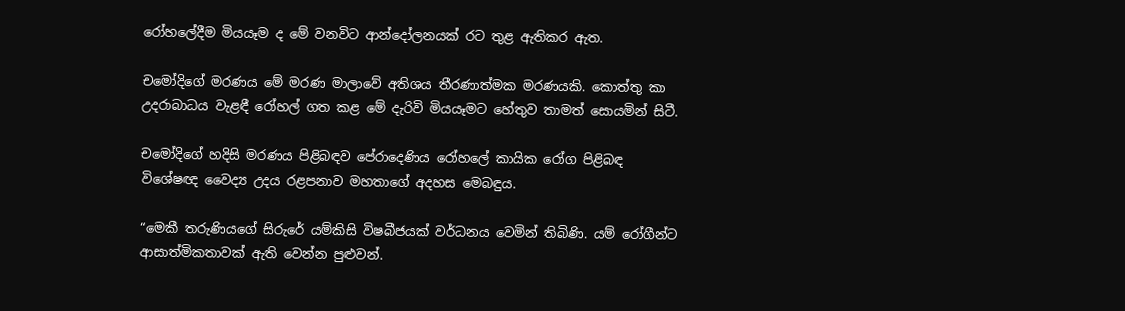රෝහලේදීම මියයෑම ද මේ වනවිට ආන්දෝලනයක් රට තුළ ඇතිකර ඇත.

චමෝදිගේ මරණය මේ මරණ මාලාවේ අතිශය තීරණාත්මක මරණයකි. කොත්තු කා උදරාබාධය වැළඳී රෝහල් ගත කළ මේ දැරිවි මියයෑමට හේතුව තාමත් සොයමින් සිටී.

චමෝදිගේ හදිසි මරණය පිළිබඳව පේරාදෙණිය රෝහලේ කායික රෝග පිළිබඳ විශේෂඥ වෛද්‍ය උදය රළපනාව මහතාගේ අදහස මෙබඳුය.

“මෙකී තරුණියගේ සිරුරේ යම්කිසි විෂබීජයක් වර්ධනය වෙමින් තිබිණි. යම් රෝගීන්ට ආසාත්මිකතාවක් ඇති වෙන්න පුළුවන්.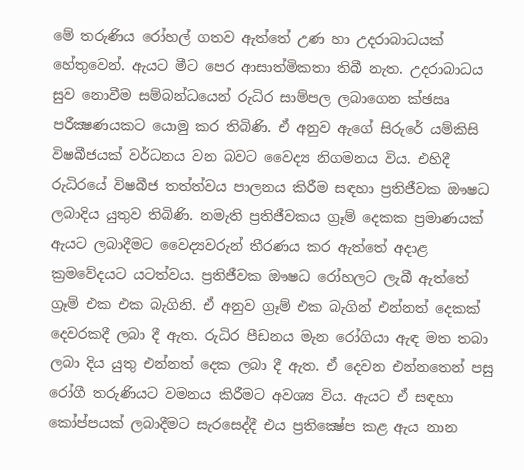මේ තරුණිය රෝහල් ගතව ඇත්තේ උණ හා උදරාබාධයක් හේතුවෙන්. ඇයට මීට පෙර ආසාත්මිකතා තිබී නැත. උදරාබාධය සුව නොවීම සම්බන්ධයෙන් රුධිර සාම්පල ලබාගෙන ක්‍ඡඍ පරීක්‍ෂණයකට යොමු කර තිබිණි. ඒ අනුව ඇගේ සිරුරේ යම්කිසි විෂබීජයක් වර්ධනය වන බවට වෛද්‍ය නිගමනය විය. එහිදී රුධිරයේ විෂබීජ තත්ත්වය පාලනය කිරීම සඳහා ප්‍රතිජීවක ඖෂධ ලබාදිය යුතුව තිබිණි. නමැති ප්‍රතිජීවකය ග්‍රෑම් දෙකක ප්‍රමාණයක් ඇයට ලබාදීමට වෛද්‍යවරුන් තීරණය කර ඇත්තේ අදාළ ක්‍රමවේදයට යටත්වය. ප්‍රතිජීවක ඖෂධ රෝහලට ලැබී ඇත්තේ ග්‍රෑම් එක එක බැගිනි. ඒ අනුව ග්‍රෑම් එක බැගින් එන්නත් දෙකක් දෙවරකදී ලබා දී ඇත. රුධිර පීඩනය මැන රෝගියා ඇඳ මත තබා ලබා දිය යුතු එන්නත් දෙක ලබා දී ඇත. ඒ දෙවන එන්නතෙන් පසු රෝගී තරුණියට වමනය කිරීමට අවශ්‍ය විය. ඇයට ඒ සඳහා කෝප්පයක් ලබාදීමට සැරසෙද්දී එය ප්‍රතික්‍ෂේප කළ ඇය නාන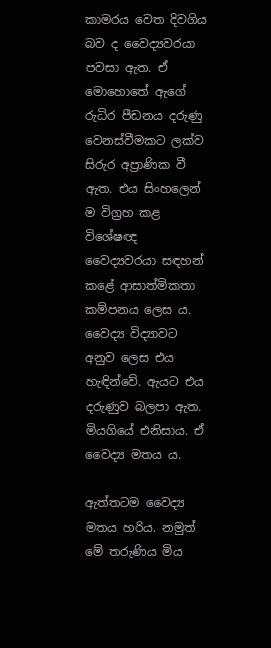කාමරය වෙත දිවගිය බව ද වෛද්‍යවරයා පවසා ඇත. ඒ මොහොතේ ඇගේ රුධිර පීඩනය දරුණු වෙනස්වීමකට ලක්ව සිරුර අප්‍රාණික වී ඇත. එය සිංහලෙන් ම විග්‍රහ කළ විශේෂඥ වෛද්‍යවරයා සඳහන් කළේ ආසාත්මිකතා කම්පනය ලෙස ය. වෛද්‍ය විද්‍යාවට අනුව ලෙස එය හැඳින්වේ. ඇයට එය දරුණුව බලපා ඇත. මියගියේ එනිසාය. ඒ වෛද්‍ය මතය ය.

ඇත්තටම වෛද්‍ය මතය හරිය. නමුත් මේ තරුණිය මිය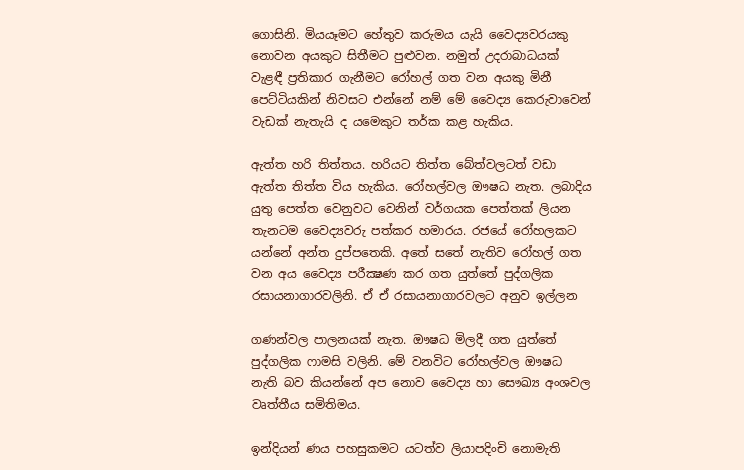ගොසිනි. මියයෑමට හේතුව කරුමය යැයි වෛද්‍යවරයකු නොවන අයකුට සිතීමට පුළුවන. නමුත් උදරාබාධයක් වැළඳී ප්‍රතිකාර ගැනීමට රෝහල් ගත වන අයකු මිනී පෙට්ටියකින් නිවසට එන්නේ නම් මේ වෛද්‍ය කෙරුවාවෙන් වැඩක් නැතැයි ද යමෙකුට තර්ක කළ හැකිය.

ඇත්ත හරි තිත්තය. හරියට තිත්ත බේත්වලටත් වඩා ඇත්ත තිත්ත විය හැකිය. රෝහල්වල ඖෂධ නැත. ලබාදිය යුතු පෙත්ත වෙනුවට වෙනින් වර්ගයක පෙත්තක් ලියන තැනටම වෛද්‍යවරු පත්කර හමාරය. රජයේ රෝහලකට යන්නේ අන්ත දුප්පතෙකි. අතේ සතේ නැතිව රෝහල් ගත වන අය වෛද්‍ය පරීක්‍ෂණ කර ගත යුත්තේ පුද්ගලික රසායනාගාරවලිනි. ඒ ඒ රසායනාගාරවලට අනුව ඉල්ලන

ගණන්වල පාලනයක් නැත. ඖෂධ මිලදී ගත යුත්තේ පුද්ගලික ෆාමසි වලිනි. මේ වනවිට රෝහල්වල ඖෂධ නැති බව කියන්නේ අප නොව වෛද්‍ය හා සෞඛ්‍ය අංශවල වෘත්තීය සමිතිමය.

ඉන්දියන් ණය පහසුකමට යටත්ව ලියාපදිංචි නොමැති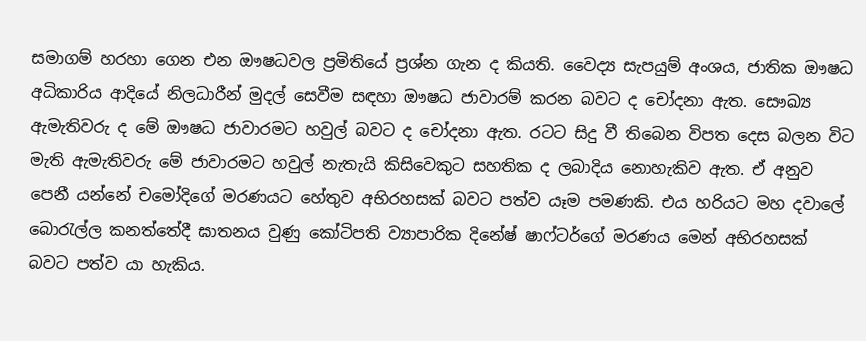සමාගම් හරහා ගෙන එන ඖෂධවල ප්‍රමිතියේ ප්‍රශ්න ගැන ද කියති. වෛද්‍ය සැපයුම් අංශය, ජාතික ඖෂධ අධිකාරිය ආදියේ නිලධාරීන් මුදල් සෙවීම සඳහා ඖෂධ ජාවාරම් කරන බවට ද චෝදනා ඇත. සෞඛ්‍ය ඇමැතිවරු ද මේ ඖෂධ ජාවාරමට හවුල් බවට ද චෝදනා ඇත. රටට සිදු වී තිබෙන විපත දෙස බලන විට මැති ඇමැතිවරු මේ ජාවාරමට හවුල් නැතැයි කිසිවෙකුට සහතික ද ලබාදිය නොහැකිව ඇත. ඒ අනුව පෙනී යන්නේ චමෝදිගේ මරණයට හේතුව අභිරහසක් බවට පත්ව යෑම පමණකි. එය හරියට මහ දවාලේ බොරැල්ල කනත්තේදී ඝාතනය වුණු කෝටිපති ව්‍යාපාරික දිනේෂ් ෂාෆ්ටර්ගේ මරණය මෙන් අභිරහසක් බවට පත්ව යා හැකිය.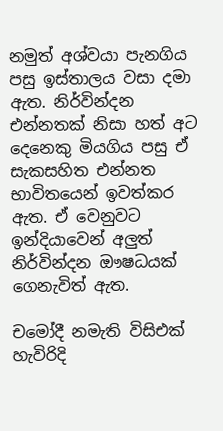නමුත් අශ්වයා පැනගිය පසු ඉස්තාලය වසා දමා ඇත. නිර්වින්දන එන්නතක් නිසා හත් අට දෙනෙකු මියගිය පසු ඒ සැකසහිත එන්නත භාවිතයෙන් ඉවත්කර ඇත. ඒ වෙනුවට ඉන්දියාවෙන් අලුත් නිර්වින්දන ඖෂධයක් ගෙනැවිත් ඇත.

චමෝදී නමැති විසිඑක් හැවිරිදි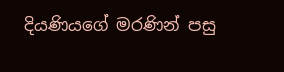දියණියගේ මරණින් පසු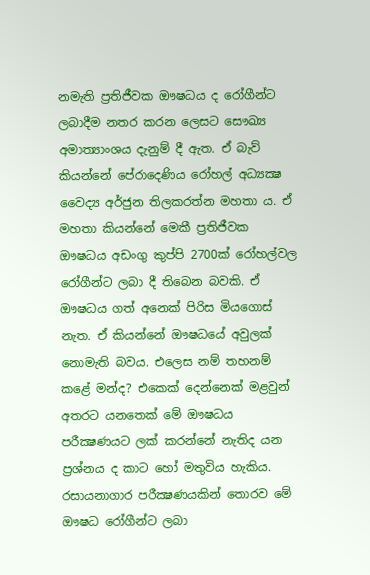නමැති ප්‍රතිජීවක ඖෂධය ද රෝගීන්ට ලබාදීම නතර කරන ලෙසට සෞඛ්‍ය අමාත්‍යාංශය දැනුම් දී ඇත. ඒ බැව් කියන්නේ පේරාදෙණිය රෝහල් අධ්‍යක්‍ෂ වෛද්‍ය අර්ජුන තිලකරත්න මහතා ය. ඒ මහතා කියන්නේ මෙකී ප්‍රතිජීවක ඖෂධය අඩංගු කුප්පි 2700ක් රෝහල්වල රෝගීන්ට ලබා දී තිබෙන බවකි. ඒ ඖෂධය ගත් අනෙක් පිරිස මියගොස් නැත. ඒ කියන්නේ ඖෂධයේ අවුලක් නොමැති බවය. එලෙස නම් තහනම් කළේ මන්ද? එකෙක් දෙන්නෙක් මළවුන් අතරට යනතෙක් මේ ඖෂධය පරීක්‍ෂණයට ලක් කරන්නේ නැතිද යන ප්‍රශ්නය ද කාට හෝ මතුවිය හැකිය. රසායනාගාර පරීක්‍ෂණයකින් තොරව මේ ඖෂධ රෝගීන්ට ලබා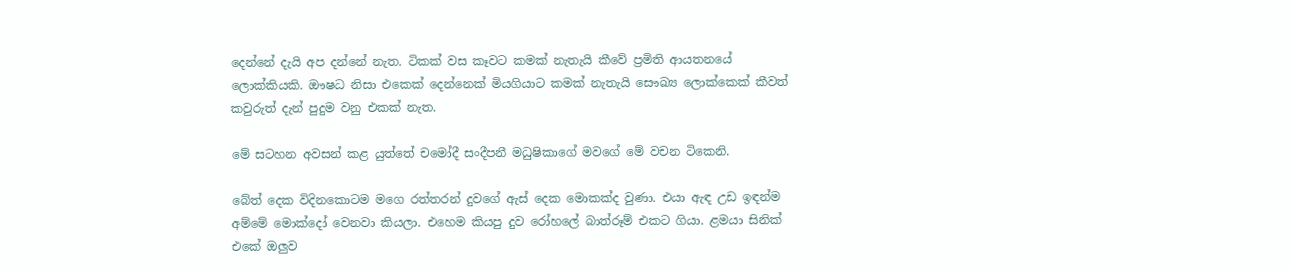දෙන්නේ දැයි අප දන්නේ නැත. ටිකක් වස කෑවට කමක් නැතැයි කීවේ ප්‍රමිති ආයතනයේ ලොක්කියකි. ඖෂධ නිසා එකෙක් දෙන්නෙක් මියගියාට කමක් නැතැයි සෞඛ්‍ය ලොක්කෙක් කීවත් කවුරුත් දැන් පුදුම වනු එකක් නැත.

මේ සටහන අවසන් කළ යුත්තේ චමෝදී සංදීපනී මධුෂිකාගේ මවගේ මේ වචන ටිකෙනි.

බේත් දෙක විදිනකොටම මගෙ රත්තරන් දුවගේ ඇස් දෙක මොකක්ද වුණා. එයා ඇඳ උඩ ඉඳන්ම අම්මේ මොක්දෝ වෙනවා කියලා. එහෙම කියපු දුව රෝහලේ බාත්රූම් එකට ගියා. ළමයා සිනික් එකේ ඔලුව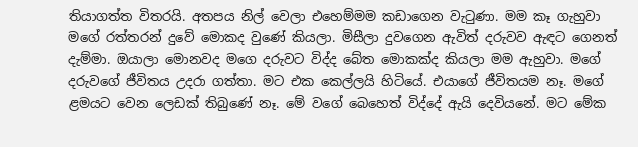තියාගත්ත විතරයි. අතපය නිල් වෙලා එහෙම්මම කඩාගෙන වැටුණා. මම කෑ ගැහුවා මගේ රත්තරන් දුවේ මොකද වුණේ කියලා. මිසීලා දුවගෙන ඇවිත් දරුවව ඇඳට ගෙනත් දැම්මා. ඔයාලා මොනවද මගෙ දරුවට විද්ද බේත මොකක්ද කියලා මම ඇහුවා. මගේ දරුවගේ ජීවිතය උදරා ගත්තා. මට එක කෙල්ලයි හිටියේ. එයාගේ ජීවිතයම නෑ. මගේ ළමයට වෙන ලෙඩක් තිබුණේ නෑ. මේ වගේ බෙහෙත් විද්දේ ඇයි දෙවියනේ. මට මේක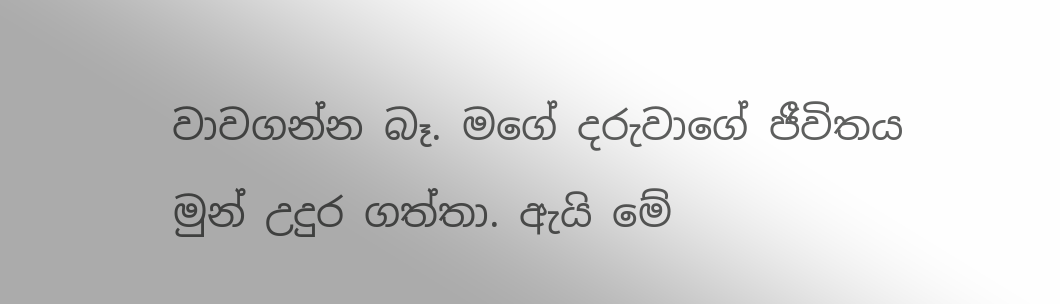වාවගන්න බෑ. මගේ දරුවාගේ ජීවිතය මුන් උදුර ගත්තා. ඇයි මේ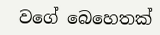වගේ බෙහෙතක්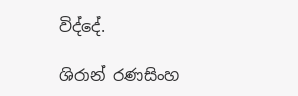විද්දේ.

ශිරාන් රණසිංහ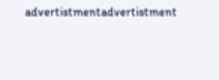advertistmentadvertistment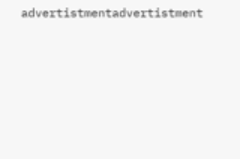advertistmentadvertistment